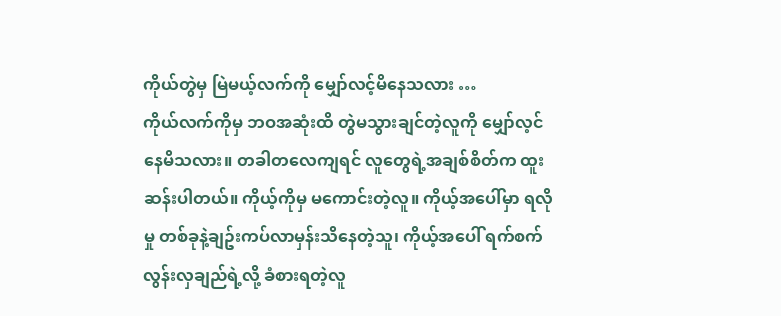ကိုယ်တွဲမှ မြဲမယ့်လက်ကို မျှော်လင့်မိနေသလား …
ကိုယ်လက်ကိုမှ ဘဝအဆုံးထိ တွဲမသွားချင်တဲ့လူကို မျှော်လ့င်နေမိသလား။ တခါတလေကျရင် လူတွေရဲ့အချစ်စိတ်က ထူးဆန်းပါတယ်။ ကိုယ့်ကိုမှ မကောင်းတဲ့လူ။ ကိုယ့်အပေါ်မှာ ရလိုမှု တစ်ခုနဲ့ချဥ်းကပ်လာမှန်းသိနေတဲ့သူ၊ ကိုယ့်အပေါ် ရက်စက်လွန်းလှချည်ရဲ့လို့ ခံစားရတဲ့လူ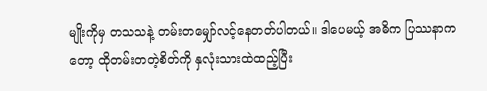မျိုးကိုမှ တသသနဲ့ တမ်းတမျှော်လင့်နေတတ်ပါတယ်။ ဒါပေမယ့် အဓိက ပြဿနာကတော့ ထိုတမ်းတတဲ့စိတ်ကို နှလုံးသားထဲထည့်ပြီး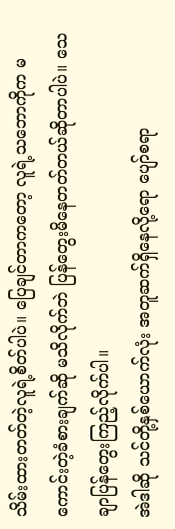သိမ်းထားတတ်တဲ့လူရဲ့စိတ်ပါပဲ။ ပြေချင်တာကတော့ လူရဲ့သဘောကိုက မကောင်းတဲ့ခံစားချက်ဆို မသိလိုက်ဘဲ ပြန်တွေးမိနေတတ်တယ်ဆိုတာပါပဲ။ သေချာပြန်တွေးကြည့်လိုက်ပါ။
အဲဒါဆို သင်တို့နှစ်ယောက်လုံး အတူဆက်ရှိနေလို့ရော ပျော်စရာ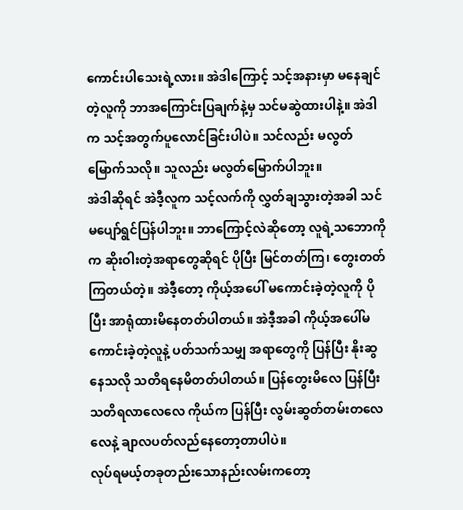ကောင်းပါသေးရဲ့လား။ အဲဒါကြောင့် သင့်အနားမှာ မနေချင်တဲ့လူကို ဘာအကြောင်းပြချက်နဲ့မှ သင်မဆွဲထားပါနဲ့။ အဲဒါက သင့်အတွက်ပူလောင်ခြင်းပါပဲ။ သင်လည်း မလွတ်မြောက်သလို။ သူလည်း မလွတ်မြောက်ပါဘူး။
အဲဒါဆိုရင် အဲဒီ့လူက သင့်လက်ကို လွှတ်ချသွားတဲ့အခါ သင်မပျော်ရွင်ပြန်ပါဘူး။ ဘာကြောင့်လဲဆိုတော့ လူရဲ့သဘောကိုက ဆိုးဝါးတဲ့အရာတွေဆိုရင် ပိုပြီး မြင်တတ်ကြ၊ တွေးတတ်ကြတယ်တဲ့။ အဲဒီ့တော့ ကိုယ့်အပေါ် မကောင်းခဲ့တဲ့လူကို ပိုပြီး အာရုံထားမိနေတတ်ပါတယ်။ အဲဒီ့အခါ ကိုယ့်အပေါ်မကောင်းခဲ့တဲ့လူနဲ့ ပတ်သက်သမျှ အရာတွေကို ပြန်ပြီး နိုးဆွနေသလို သတိရနေမိတတ်ပါတယ်။ ပြန်တွေးမိလေ ပြန်ပြီး သတိရလာလေလေ ကိုယ်က ပြန်ပြီး လွမ်းဆွတ်တမ်းတလေလေနဲ့ ချာလပတ်လည်နေတော့တာပါပဲ။
လုပ်ရမယ့်တခုတည်းသောနည်းလမ်းကတော့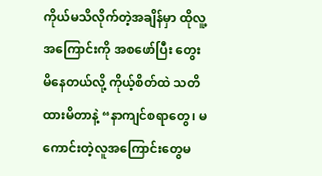ကိုယ်မသိလိုက်တဲ့အချိန်မှာ ထိုလူ့အကြောင်းကို အစဖော်ပြီး တွေးမိနေတယ်လို့ ကိုယ့်စိတ်ထဲ သတိထားမိတာနဲ့ “နာကျင်စရာတွေ၊ မကောင်းတဲ့လူအကြောင်းတွေမ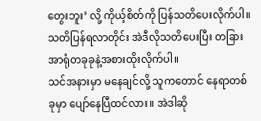တွေးဘူး’ လို့ ကိုယ့်စိတ်ကို ပြန်သတိပေးလိုက်ပါ။ သတိပြန်ရလာတိုင်း အဲဒီလိုသတိပေးပြီး တခြားအာရုံတခုခုနဲ့အစားထိုးလိုက်ပါ။
သင်အနားမှာ မနေချင်လို့ သူကတောင် နေရာတစ်ခုမှာ ပျော်နေပြီထင်လား။ အဲဒါဆို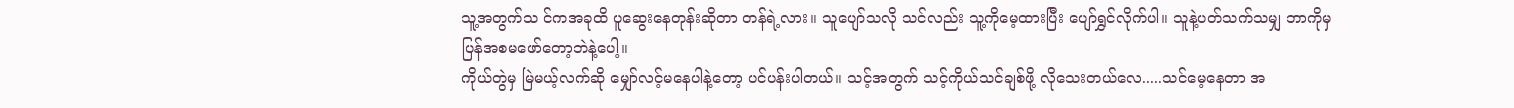သူ့အတွက်သ င်ကအခုထိ ပူဆွေးနေတုန်းဆိုတာ တန်ရဲ့လား။ သူပျော်သလို သင်လည်း သူ့ကိုမေ့ထားပြီး ပျော်ရွှင်လိုက်ပါ။ သူနဲ့ပတ်သက်သမျှ ဘာကိုမှ ပြန်အစမဖော်တော့ဘဲနဲ့ပေါ့။
ကိုယ်တွဲမှ မြဲမယ့်လက်ဆို မျှော်လင့်မနေပါနဲ့တော့ ပင်ပန်းပါတယ်။ သင့်အတွက် သင့်ကိုယ်သင်ချစ်ဖို့ လိုသေးတယ်လေ.....သင်မေ့နေတာ အ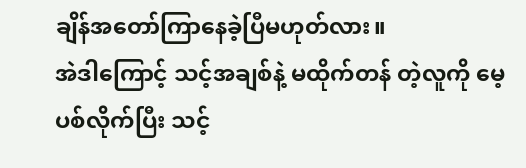ချိန်အတော်ကြာနေခဲ့ပြီမဟုတ်လား။
အဲဒါကြောင့် သင့်အချစ်နဲ့ မထိုက်တန် တဲ့လူကို မေ့ပစ်လိုက်ပြီး သင့်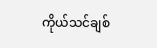ကိုယ်သင်ချစ်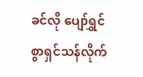ခင်လို ပျော်ရွှင်စွာရှင်သန်လိုက်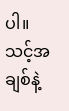ပါ။ သင့်အချစ်နဲ့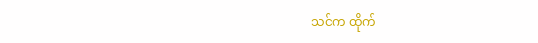သင်က ထိုက်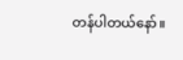တန်ပါတယ်နော်။